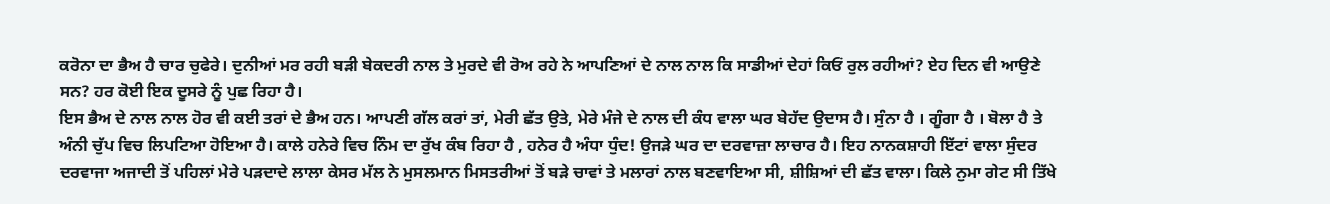ਕਰੋਨਾ ਦਾ ਭੈਅ ਹੈ ਚਾਰ ਚੁਫੇਰੇ। ਦੁਨੀਆਂ ਮਰ ਰਹੀ ਬੜੀ ਬੇਕਦਰੀ ਨਾਲ ਤੇ ਮੁਰਦੇ ਵੀ ਰੋਅ ਰਹੇ ਨੇ ਆਪਣਿਆਂ ਦੇ ਨਾਲ ਨਾਲ ਕਿ ਸਾਡੀਆਂ ਦੇਹਾਂ ਕਿਓਂ ਰੁਲ ਰਹੀਆਂ? ਏਹ ਦਿਨ ਵੀ ਆਉਣੇ ਸਨ? ਹਰ ਕੋਈ ਇਕ ਦੂਸਰੇ ਨੂੰ ਪੁਛ ਰਿਹਾ ਹੈ।
ਇਸ ਭੈਅ ਦੇ ਨਾਲ ਨਾਲ ਹੋਰ ਵੀ ਕਈ ਤਰਾਂ ਦੇ ਭੈਅ ਹਨ। ਆਪਣੀ ਗੱਲ ਕਰਾਂ ਤਾਂ, ਮੇਰੀ ਛੱਤ ਉਤੇ, ਮੇਰੇ ਮੰਜੇ ਦੇ ਨਾਲ ਦੀ ਕੰਧ ਵਾਲਾ ਘਰ ਬੇਹੱਦ ਉਦਾਸ ਹੈ। ਸੁੰਨਾ ਹੈ । ਗੂੰਗਾ ਹੈ । ਬੋਲਾ ਹੈ ਤੇ ਅੰਨੀ ਚੁੱਪ ਵਿਚ ਲਿਪਟਿਆ ਹੋਇਆ ਹੈ। ਕਾਲੇ ਹਨੇਰੇ ਵਿਚ ਨਿੰਮ ਦਾ ਰੁੱਖ ਕੰਬ ਰਿਹਾ ਹੈ , ਹਨੇਰ ਹੈ ਅੰਧਾ ਧੁੰਦ! ਉਜੜੇ ਘਰ ਦਾ ਦਰਵਾਜ਼ਾ ਲਾਚਾਰ ਹੈ। ਇਹ ਨਾਨਕਸ਼ਾਹੀ ਇੱਟਾਂ ਵਾਲਾ ਸੁੰਦਰ ਦਰਵਾਜਾ ਅਜਾਦੀ ਤੋਂ ਪਹਿਲਾਂ ਮੇਰੇ ਪੜਦਾਦੇ ਲਾਲਾ ਕੇਸਰ ਮੱਲ ਨੇ ਮੁਸਲਮਾਨ ਮਿਸਤਰੀਆਂ ਤੋਂ ਬੜੇ ਚਾਵਾਂ ਤੇ ਮਲਾਰਾਂ ਨਾਲ ਬਣਵਾਇਆ ਸੀ, ਸ਼ੀਸ਼ਿਆਂ ਦੀ ਛੱਤ ਵਾਲਾ। ਕਿਲੇ ਨੁਮਾ ਗੇਟ ਸੀ ਤਿੱਖੇ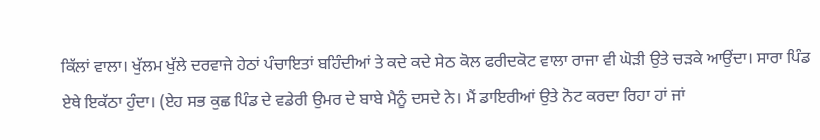ਕਿੱਲਾਂ ਵਾਲਾ। ਖੁੱਲਮ ਖੁੱਲੇ ਦਰਵਾਜੇ ਹੇਠਾਂ ਪੰਚਾਇਤਾਂ ਬਹਿੰਦੀਆਂ ਤੇ ਕਦੇ ਕਦੇ ਸੇਠ ਕੋਲ ਫਰੀਦਕੋਟ ਵਾਲਾ ਰਾਜਾ ਵੀ ਘੋੜੀ ਉਤੇ ਚੜਕੇ ਆਉਂਦਾ। ਸਾਰਾ ਪਿੰਡ ਏਥੇ ਇਕੱਠਾ ਹੁੰਦਾ। (ਏਹ ਸਭ ਕੁਛ ਪਿੰਡ ਦੇ ਵਡੇਰੀ ਉਮਰ ਦੇ ਬਾਬੇ ਮੈਨੂੰ ਦਸਦੇ ਨੇ। ਮੈਂ ਡਾਇਰੀਆਂ ਉਤੇ ਨੋਟ ਕਰਦਾ ਰਿਹਾ ਹਾਂ ਜਾਂ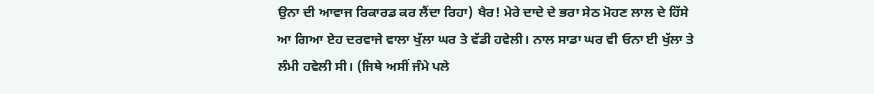ਉਨਾ ਦੀ ਆਵਾਜ ਰਿਕਾਰਡ ਕਰ ਲੈਂਦਾ ਰਿਹਾ) ਖੈਰ! ਮੇਰੇ ਦਾਦੇ ਦੇ ਭਰਾ ਸੇਠ ਮੋਹਣ ਲਾਲ ਦੇ ਹਿੱਸੇ ਆ ਗਿਆ ਏਹ ਦਰਵਾਜੇ ਵਾਲਾ ਖੁੱਲਾ ਘਰ ਤੇ ਵੱਡੀ ਹਵੇਲੀ। ਨਾਲ ਸਾਡਾ ਘਰ ਵੀ ਓਨਾ ਈ ਖੁੱਲਾ ਤੇ ਲੰਮੀ ਹਵੇਲੀ ਸੀ। (ਜਿਥੇ ਅਸੀਂ ਜੰਮੇ ਪਲੇ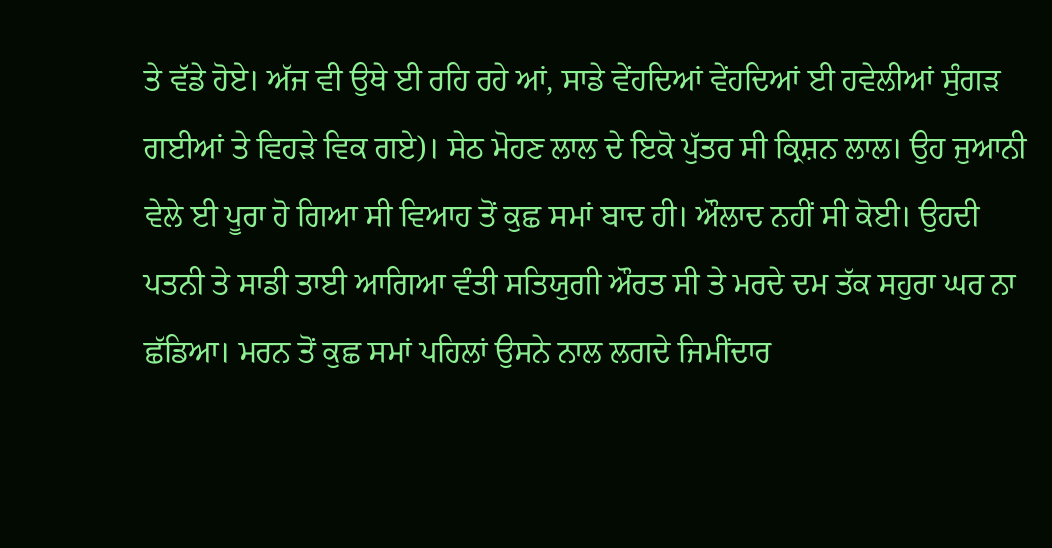ਤੇ ਵੱਡੇ ਹੋਏ। ਅੱਜ ਵੀ ਉਥੇ ਈ ਰਹਿ ਰਹੇ ਆਂ, ਸਾਡੇ ਵੇਂਹਦਿਆਂ ਵੇਂਹਦਿਆਂ ਈ ਹਵੇਲੀਆਂ ਸੁੰਗੜ ਗਈਆਂ ਤੇ ਵਿਹੜੇ ਵਿਕ ਗਏ)। ਸੇਠ ਮੋਹਣ ਲਾਲ ਦੇ ਇਕੋ ਪੁੱਤਰ ਸੀ ਕ੍ਰਿਸ਼ਨ ਲਾਲ। ਉਹ ਜੁਆਨੀ ਵੇਲੇ ਈ ਪੂਰਾ ਹੋ ਗਿਆ ਸੀ ਵਿਆਹ ਤੋਂ ਕੁਛ ਸਮਾਂ ਬਾਦ ਹੀ। ਔਲਾਦ ਨਹੀਂ ਸੀ ਕੋਈ। ਉਹਦੀ ਪਤਨੀ ਤੇ ਸਾਡੀ ਤਾਈ ਆਗਿਆ ਵੰਤੀ ਸਤਿਯੁਗੀ ਔਰਤ ਸੀ ਤੇ ਮਰਦੇ ਦਮ ਤੱਕ ਸਹੁਰਾ ਘਰ ਨਾ ਛੱਡਿਆ। ਮਰਨ ਤੋਂ ਕੁਛ ਸਮਾਂ ਪਹਿਲਾਂ ਉਸਨੇ ਨਾਲ ਲਗਦੇ ਜਿਮੀਂਦਾਰ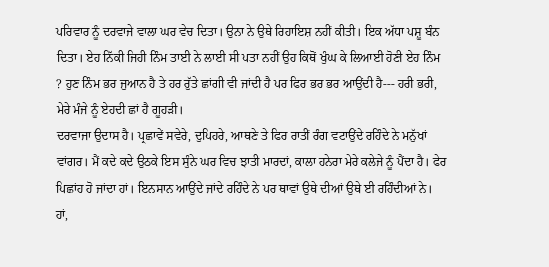ਪਰਿਵਾਰ ਨੂੰ ਦਰਵਾਜੇ ਵਾਲਾ ਘਰ ਵੇਚ ਦਿਤਾ। ਉਨਾ ਨੇ ਉਥੇ ਰਿਹਾਇਸ਼ ਨਹੀਂ ਕੀਤੀ। ਇਕ ਅੱਧਾ ਪਸ਼ੂ ਬੰਨ ਦਿਤਾ। ਏਹ ਨਿੱਕੀ ਜਿਹੀ ਨਿੰਮ ਤਾਈ ਨੇ ਲਾਈ ਸੀ ਪਤਾ ਨਹੀਂ ਉਹ ਕਿਥੋਂ ਖੁੰਘ ਕੇ ਲਿਆਈ ਹੋਣੀ ਏਹ ਨਿੰਮ ? ਹੁਣ ਨਿੰਮ ਭਰ ਜੁਆਨ ਹੈ ਤੇ ਹਰ ਰੁੱਤੇ ਛਾਂਗੀ ਵੀ ਜਾਂਦੀ ਹੈ ਪਰ ਫਿਰ ਭਰ ਭਰ ਆਉਂਦੀ ਹੈ--- ਹਰੀ ਭਰੀ, ਮੇਰੇ ਮੰਜੇ ਨੂੰ ਏਹਦੀ ਛਾਂ ਹੈ ਗੂਹੜੀ।
ਦਰਵਾਜਾ ਉਦਾਸ ਹੈ। ਪ੍ਰਛਾਵੇਂ ਸਵੇਰੇ, ਦੁਪਿਹਰੇ, ਆਥਣੇ ਤੇ ਫਿਰ ਰਾਤੀਂ ਰੰਗ ਵਟਾਉਂਦੇ ਰਹਿੰਦੇ ਨੇ ਮਨੁੱਖਾਂ ਵਾਂਗਰ। ਮੈਂ ਕਦੇ ਕਦੇ ਉਠਕੇ ਇਸ ਸੁੰਨੇ ਘਰ ਵਿਚ ਝਾਤੀ ਮਾਰਦਾਂ, ਕਾਲਾ ਹਨੇਰਾ ਮੇਰੇ ਕਲੇਜੇ ਨੂੰ ਪੈਂਦਾ ਹੈ। ਫੇਰ ਪਿਛਾਂਹ ਹੋ ਜਾਂਦਾ ਹਾਂ। ਇਨਸਾਨ ਆਉਂਦੇ ਜਾਂਦੇ ਰਹਿੰਦੇ ਨੇ ਪਰ ਥਾਵਾਂ ਉਥੇ ਦੀਆਂ ਉਥੇ ਈ ਰਹਿੰਦੀਆਂ ਨੇ। ਹਾਂ,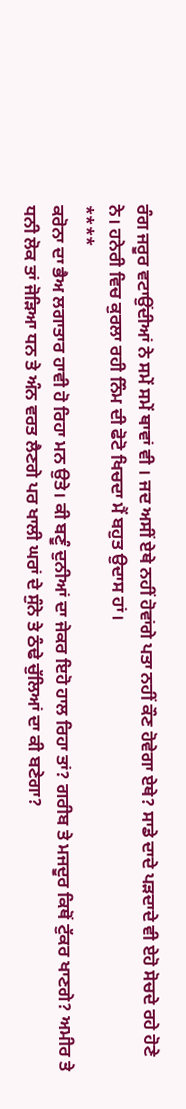ਰੰਗ ਜਰੂਰ ਵਟਾਉਂਦੀਆਂ ਨੇ ਸਮੇਂ ਸਮੇਂ ਥਾਵਾਂ ਵੀ । ਜਦ ਅਸੀਂ ਏਥੇ ਨਹੀਂ ਹੋਵਾਂਗੇ ਪਤਾ ਨਹੀਂ ਕੌਣ ਹੋਵੇਗਾ ਏਥੇ? ਸਾਡੇ ਦਾਦੇ ਪੜਦਾਦੇ ਵੀ ਏਹੋ ਸੋਚਦੇ ਰਹੇ ਹੋਣੇ ਨੇ। ਹਨੇਰੀ ਵਿਚ ਕੁਰਲਾ ਰਹੀ ਨਿੰਮ ਦੀ ਫੋਟੋ ਖਿਚਦਾ ਮੈਂ ਬਹੁਤ ਉਦਾਸ ਹਾਂ।
****
ਕਰੋਨਾ ਦਾ ਭੈਅ ਲਗਾਤਾਰ ਹਾਵੀ ਹੋ ਰਿਹਾ ਮਨ ਉਤੇ। ਕੀ ਬਣੂੰ ਦੁਨੀਆਂ ਦਾ ਜੇਕਰ ਇਹੋ ਹਾਲ ਰਿਹਾ ਤਾਂ? ਗਰੀਬ ਤੇ ਮਜਦੂਰ ਕਿਥੋਂ ਟੁੱਕਰ ਖਾਣਗੇ? ਅਮੀਰ ਤੇ ਧਨੀ ਲੋਕ ਤਾਂ ਜੋੜਿਆ ਧਨ ਤੇ ਅੰਨ ਵਰਤ ਲੈਣਗੇ ਪਰ ਖਾਲੀ ਘਰਾਂ ਦੇ ਸੁੰਨੇ ਤੇ ਠੰਢੇ ਚੁੱਲਿਆਂ ਦਾ ਕੀ ਬਣੇਗਾ?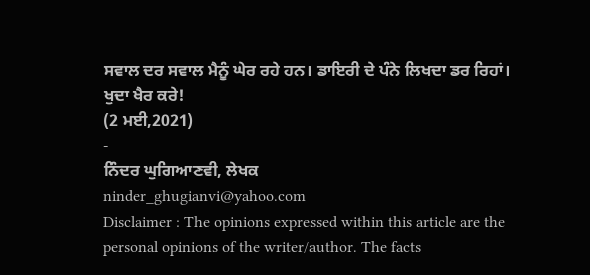ਸਵਾਲ ਦਰ ਸਵਾਲ ਮੈਨੂੰ ਘੇਰ ਰਹੇ ਹਨ। ਡਾਇਰੀ ਦੇ ਪੰਨੇ ਲਿਖਦਾ ਡਰ ਰਿਹਾਂ। ਖੁਦਾ ਖੈਰ ਕਰੇ!
(2 ਮਈ,2021)
-
ਨਿੰਦਰ ਘੁਗਿਆਣਵੀ, ਲੇਖਕ
ninder_ghugianvi@yahoo.com
Disclaimer : The opinions expressed within this article are the personal opinions of the writer/author. The facts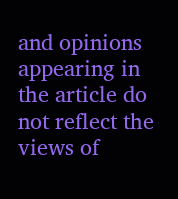and opinions appearing in the article do not reflect the views of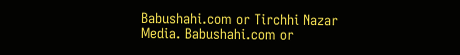Babushahi.com or Tirchhi Nazar Media. Babushahi.com or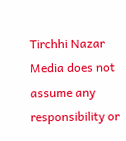Tirchhi Nazar Media does not assume any responsibility or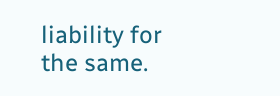liability for the same.